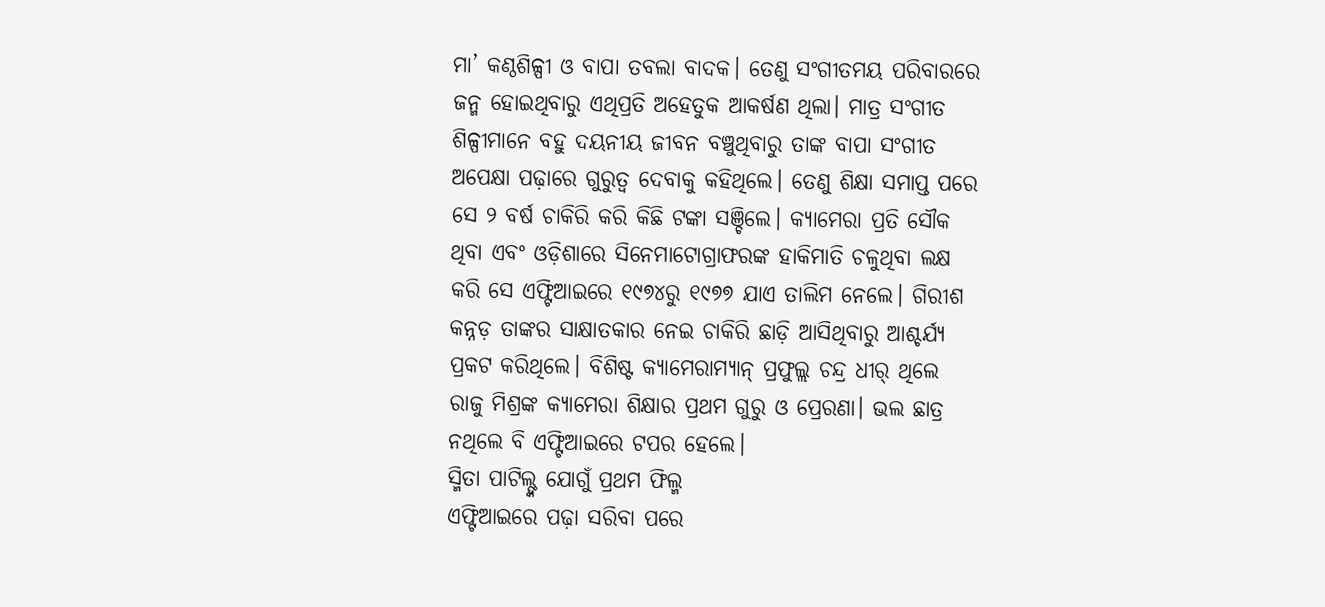ମା’ କଣ୍ଠଶିଳ୍ପୀ ଓ ବାପା ତବଲା ବାଦକ। ତେଣୁ ସଂଗୀତମୟ ପରିବାରରେ ଜନ୍ମ ହୋଇଥିବାରୁ ଏଥିପ୍ରତି ଅହେତୁକ ଆକର୍ଷଣ ଥିଲା। ମାତ୍ର ସଂଗୀତ ଶିଳ୍ପୀମାନେ ବହୁ ଦୟନୀୟ ଜୀବନ ବଞ୍ଚୁଥିବାରୁ ତାଙ୍କ ବାପା ସଂଗୀତ ଅପେକ୍ଷା ପଢ଼ାରେ ଗୁରୁତ୍ବ ଦେବାକୁ କହିଥିଲେ। ତେଣୁ ଶିକ୍ଷା ସମାପ୍ତ ପରେ ସେ ୨ ବର୍ଷ ଚାକିରି କରି କିଛି ଟଙ୍କା ସଞ୍ଚିଲେ। କ୍ୟାମେରା ପ୍ରତି ସୌକ ଥିବା ଏବଂ ଓଡ଼ିଶାରେ ସିନେମାଟୋଗ୍ରାଫରଙ୍କ ହାକିମାତି ଚଳୁଥିବା ଲକ୍ଷ କରି ସେ ଏଫ୍ଟିଆଇରେ ୧୯୭୪ରୁ ୧୯୭୭ ଯାଏ ତାଲିମ ନେଲେ। ଗିରୀଶ କନ୍ନଡ଼ ତାଙ୍କର ସାକ୍ଷାତକାର ନେଇ ଚାକିରି ଛାଡ଼ି ଆସିଥିବାରୁ ଆଶ୍ଚର୍ଯ୍ୟ ପ୍ରକଟ କରିଥିଲେ। ବିଶିଷ୍ଟ କ୍ୟାମେରାମ୍ୟାନ୍ ପ୍ରଫୁଲ୍ଲ ଚନ୍ଦ୍ର ଧୀର୍ ଥିଲେ ରାଜୁ ମିଶ୍ରଙ୍କ କ୍ୟାମେରା ଶିକ୍ଷାର ପ୍ରଥମ ଗୁରୁ ଓ ପ୍ରେରଣା। ଭଲ ଛାତ୍ର ନଥିଲେ ବି ଏଫ୍ଟିଆଇରେ ଟପର ହେଲେ।
ସ୍ମିତା ପାଟିଲ୍ଙ୍କ ଯୋଗୁଁ ପ୍ରଥମ ଫିଲ୍ମ
ଏଫ୍ଟିଆଇରେ ପଢ଼ା ସରିବା ପରେ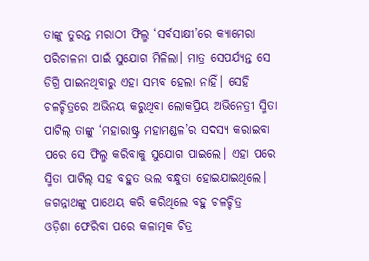ତାଙ୍କୁ ତୁରନ୍ତ ମରାଠୀ ଫିଲ୍ମ ‘ସର୍ବସାକ୍ଷୀ’ରେ କ୍ୟାମେରା ପରିଚାଳନା ପାଇଁ ସୁଯୋଗ ମିଳିଲା। ମାତ୍ର ସେପର୍ଯ୍ୟନ୍ତ ସେ ଡିଗ୍ରି ପାଇନଥିବାରୁ ଏହା ସମ୍ଭବ ହେଲା ନାହିଁ। ସେହି ଚଳଚ୍ଚିତ୍ରରେ ଅଭିନୟ କରୁଥିବା ଲୋକପ୍ରିୟ ଅଭିନେତ୍ରୀ ସ୍ମିତା ପାଟିଲ୍ ତାଙ୍କୁ ‘ମହାରାଷ୍ଟ୍ର ମହାମଣ୍ଡଳ’ର ସଦସ୍ୟ କରାଇବା ପରେ ସେ ଫିଲ୍ମ କରିବାକୁ ସୁଯୋଗ ପାଇଲେ। ଏହା ପରେ ସ୍ମିତା ପାଟିଲ୍ ସହ ବହୁତ ଭଲ ବନ୍ଧୁତା ହୋଇଯାଇଥିଲେ।
ଜଗନ୍ନାଥଙ୍କୁ ପାଥେୟ କରି କରିଥିଲେ ବହୁ ଚଳଚ୍ଚିତ୍ର
ଓଡ଼ିଶା ଫେରିବା ପରେ କଳାତ୍ମକ ଚିତ୍ର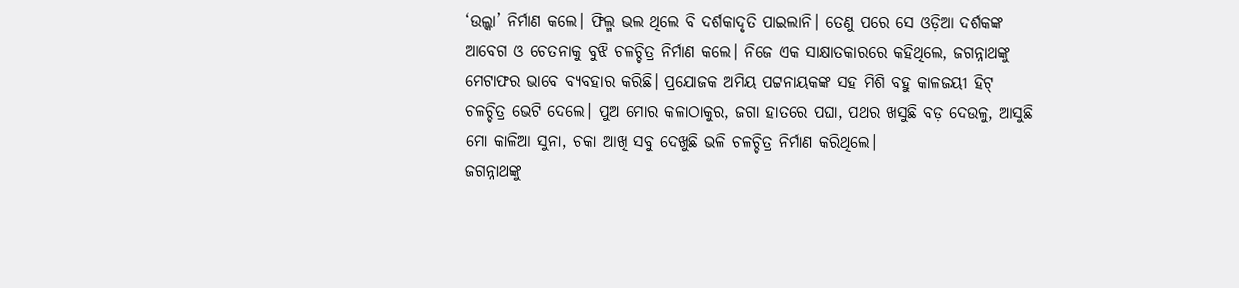‘ଉଲ୍କା’ ନିର୍ମାଣ କଲେ। ଫିଲ୍ମ ଭଲ ଥିଲେ ବି ଦର୍ଶକାଦୃତି ପାଇଲାନି। ତେଣୁ ପରେ ସେ ଓଡ଼ିଆ ଦର୍ଶକଙ୍କ ଆବେଗ ଓ ଚେତନାକୁ ବୁଝି ଚଳଚ୍ଚିତ୍ର ନିର୍ମାଣ କଲେ। ନିଜେ ଏକ ସାକ୍ଷାତକାରରେ କହିଥିଲେ, ଜଗନ୍ନାଥଙ୍କୁ ମେଟାଫର ଭାବେ ବ୍ୟବହାର କରିଛି। ପ୍ରଯୋଜକ ଅମିୟ ପଟ୍ଟନାୟକଙ୍କ ସହ ମିଶି ବହୁ କାଳଜୟୀ ହିଟ୍ ଚଳଚ୍ଚିତ୍ର ଭେଟି ଦେଲେ। ପୁଅ ମୋର କଳାଠାକୁର, ଜଗା ହାତରେ ପଘା, ପଥର ଖସୁଛି ବଡ଼ ଦେଉଳୁ, ଆସୁଛି ମୋ କାଳିଆ ସୁନା, ଚକା ଆଖି ସବୁ ଦେଖୁଛି ଭଳି ଚଳଚ୍ଚିତ୍ର ନିର୍ମାଣ କରିଥିଲେ।
ଜଗନ୍ନାଥଙ୍କୁ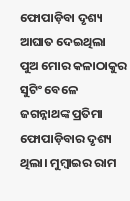ଫୋପାଡ଼ିବା ଦୃଶ୍ୟ ଆଘାତ ଦେଇଥିଲା
ପୁଅ ମୋର କଳାଠାକୁର ସୁଟିଂ ବେଳେ ଜଗନ୍ନାଥଙ୍କ ପ୍ରତିମା ଫୋପାଡ଼ିବାର ଦୃଶ୍ୟ ଥିଲା। ମୁମ୍ବାଇର ରାମ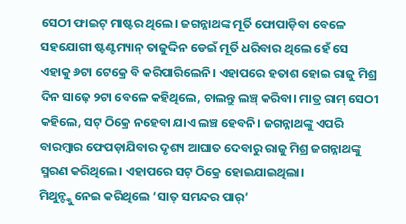ସେଠୀ ଫାଇଟ୍ ମାଷ୍ଟର ଥିଲେ। ଜଗନ୍ନାଥଙ୍କ ମୂର୍ତି ଫୋପାଡ଼ିବା ବେଳେ ସହଯୋଗୀ ଷ୍ଟଣ୍ଟମ୍ୟାନ୍ ତାଜୁଦ୍ଦିନ ଡେଇଁ ମୂର୍ତି ଧରିବାର ଥିଲେ ହେଁ ସେ ଏହାକୁ ୬ଟା ଟେକ୍ରେ ବି କରିପାରିଲେନି। ଏହାପରେ ହତାଶ ହୋଇ ରାଜୁ ମିଶ୍ର ଦିନ ସାଢ଼େ ୨ଟା ବେଳେ କହିଥିଲେ, ଚାଲନ୍ତୁ ଲଞ୍ଚ୍ କରିବା। ମାତ୍ର ରାମ୍ ସେଠୀ କହିଲେ, ସଟ୍ ଠିକ୍ରେ ନହେବା ଯାଏ ଲଞ୍ଚ ହେବନି। ଜଗନ୍ନାଥଙ୍କୁ ଏପରି ବାରମ୍ବାର ଫେପଡ଼ାଯିବାର ଦୃଶ୍ୟ ଆଘାତ ଦେବାରୁ ରାଜୁ ମିଶ୍ର ଜଗନ୍ନାଥଙ୍କୁ ସ୍ମରଣ କରିଥିଲେ। ଏହାପରେ ସଟ୍ ଠିକ୍ରେ ହୋଇଯାଇଥିଲା।
ମିଥୁନ୍ଙ୍କୁ ନେଇ କରିଥିଲେ ‘ସାତ୍ ସମନ୍ଦର ପାର୍’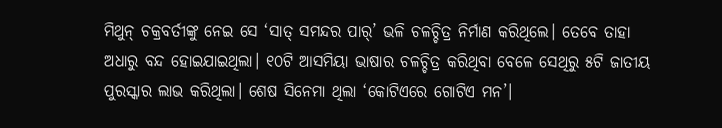ମିଥୁନ୍ ଚକ୍ରବର୍ତୀଙ୍କୁ ନେଇ ସେ ‘ସାତ୍ ସମନ୍ଦର ପାର୍’ ଭଳି ଚଳଚ୍ଚିତ୍ର ନିର୍ମାଣ କରିଥିଲେ। ତେବେ ତାହା ଅଧାରୁ ବନ୍ଦ ହୋଇଯାଇଥିଲା। ୧୦ଟି ଆସମିୟା ଭାଷାର ଚଳଚ୍ଚିତ୍ର କରିଥିବା ବେଳେ ସେଥିରୁ ୫ଟି ଜାତୀୟ ପୁରସ୍କାର ଲାଭ କରିଥିଲା। ଶେଷ ସିନେମା ଥିଲା ‘କୋଟିଏରେ ଗୋଟିଏ ମନ’।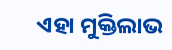ଏହା ମୁକ୍ତିଲାଭ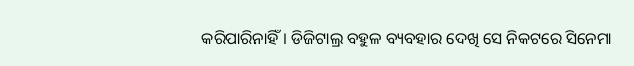କରିପାରିନାହିଁ। ଡିଜିଟାଲ୍ର ବହୁଳ ବ୍ୟବହାର ଦେଖି ସେ ନିକଟରେ ସିନେମା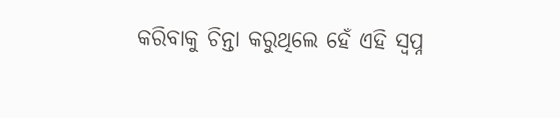କରିବାକୁ ଚିନ୍ତା କରୁଥିଲେ ହେଁ ଏହି ସ୍ବପ୍ନ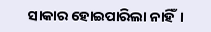ସାକାର ହୋଇପାରିଲା ନାହିଁ।